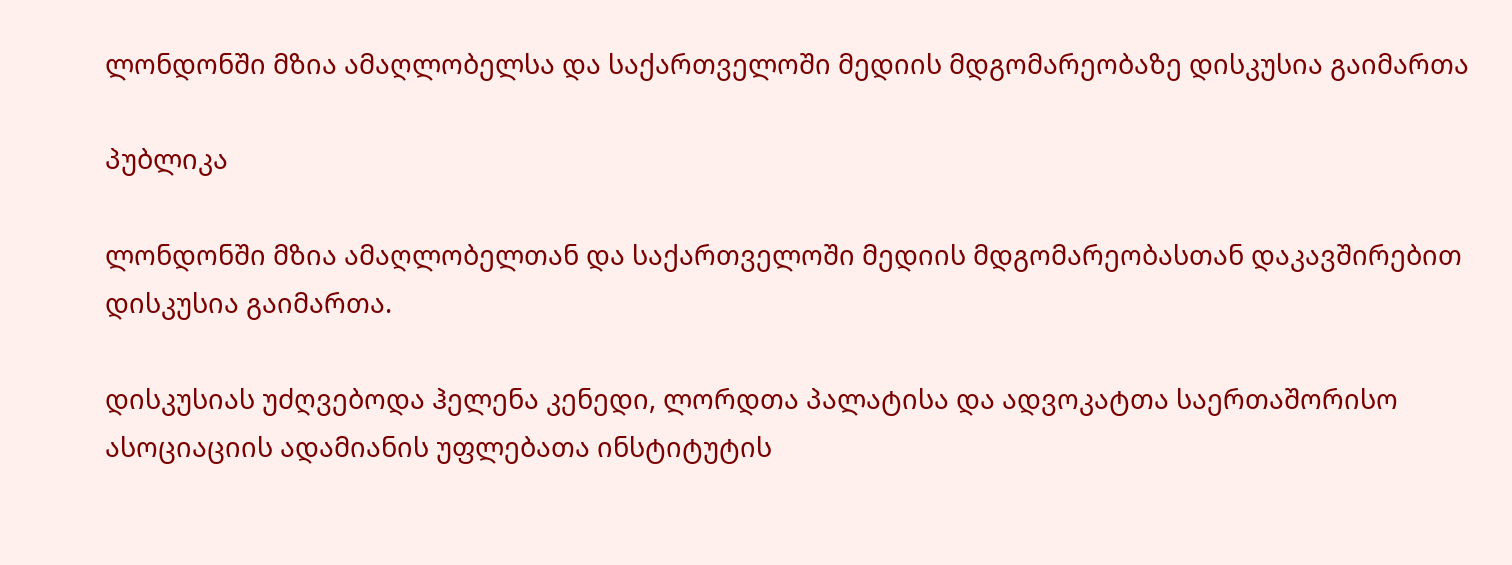ლონდონში მზია ამაღლობელსა და საქართველოში მედიის მდგომარეობაზე დისკუსია გაიმართა

პუბლიკა

ლონდონში მზია ამაღლობელთან და საქართველოში მედიის მდგომარეობასთან დაკავშირებით დისკუსია გაიმართა.

დისკუსიას უძღვებოდა ჰელენა კენედი, ლორდთა პალატისა და ადვოკატთა საერთაშორისო ასოციაციის ადამიანის უფლებათა ინსტიტუტის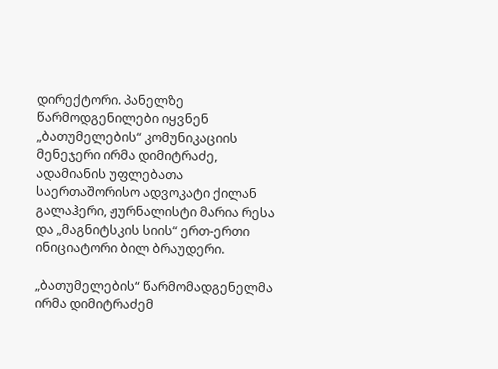დირექტორი. პანელზე წარმოდგენილები იყვნენ „ბათუმელების“ კომუნიკაციის მენეჯერი ირმა დიმიტრაძე, ადამიანის უფლებათა საერთაშორისო ადვოკატი ქილან გალაჰერი, ჟურნალისტი მარია რესა და „მაგნიტსკის სიის“ ერთ-ერთი ინიციატორი ბილ ბრაუდერი.

„ბათუმელების“ წარმომადგენელმა ირმა დიმიტრაძემ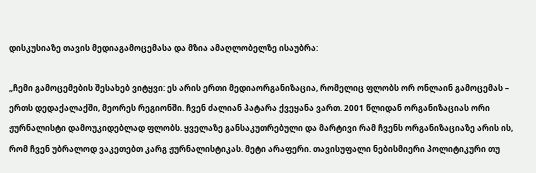დისკუსიაზე თავის მედიაგამოცემასა და მზია ამაღლობელზე ისაუბრა:

„ჩემი გამოცემების შესახებ ვიტყვი: ეს არის ერთი მედიაორგანიზაცია, რომელიც ფლობს ორ ონლაინ გამოცემას – ერთს დედაქალაქში, მეორეს რეგიონში. ჩვენ ძალიან პატარა ქვეყანა ვართ. 2001 წლიდან ორგანიზაციას ორი ჟურნალისტი დამოუკიდებლად ფლობს. ყველაზე განსაკუთრებული და მარტივი რამ ჩვენს ორგანიზაციაზე არის ის, რომ ჩვენ უბრალოდ ვაკეთებთ კარგ ჟურნალისტიკას. მეტი არაფერი. თავისუფალი ნებისმიერი პოლიტიკური თუ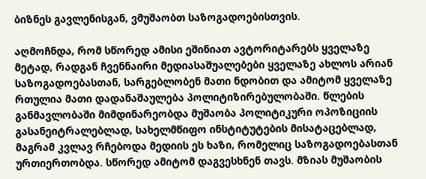ბიზნეს გავლენისგან, ვმუშაობთ საზოგადოებისთვის.

აღმოჩნდა, რომ სწორედ ამისი ეშინიათ ავტორიტარებს ყველაზე მეტად, რადგან ჩვენნაირი მედიასაშუალებები ყველაზე ახლოს არიან საზოგადოებასთან, სარგებლობენ მათი ნდობით და ამიტომ ყველაზე რთულია მათი დადანაშაულება პოლიტიზირებულობაში. წლების განმავლობაში მიმდინარეობდა მუშაობა პოლიტიკური ოპოზიციის გასანეიტრალებლად, სახელმწიფო ინსტიტუტების მისატაცებლად, მაგრამ კვლავ რჩებოდა მედიის ეს ხაზი, რომელიც საზოგადოებასთან ურთიერთობდა. სწორედ ამიტომ დაგვესხნენ თავს. მზიას მუშაობის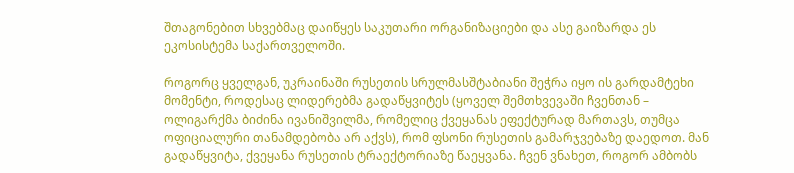შთაგონებით სხვებმაც დაიწყეს საკუთარი ორგანიზაციები და ასე გაიზარდა ეს ეკოსისტემა საქართველოში.

როგორც ყველგან, უკრაინაში რუსეთის სრულმასშტაბიანი შეჭრა იყო ის გარდამტეხი მომენტი, როდესაც ლიდერებმა გადაწყვიტეს (ყოველ შემთხვევაში ჩვენთან – ოლიგარქმა ბიძინა ივანიშვილმა, რომელიც ქვეყანას ეფექტურად მართავს, თუმცა ოფიციალური თანამდებობა არ აქვს), რომ ფსონი რუსეთის გამარჯვებაზე დაედოთ. მან გადაწყვიტა, ქვეყანა რუსეთის ტრაექტორიაზე წაეყვანა. ჩვენ ვნახეთ, როგორ ამბობს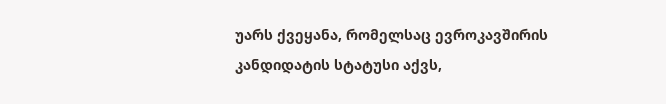უარს ქვეყანა, რომელსაც ევროკავშირის კანდიდატის სტატუსი აქვს,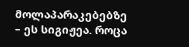მოლაპარაკებებზე – ეს სიგიჟეა. როცა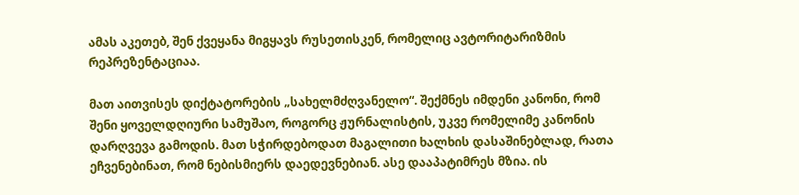ამას აკეთებ, შენ ქვეყანა მიგყავს რუსეთისკენ, რომელიც ავტორიტარიზმის რეპრეზენტაციაა.

მათ აითვისეს დიქტატორების „სახელმძღვანელო“. შექმნეს იმდენი კანონი, რომ შენი ყოველდღიური სამუშაო, როგორც ჟურნალისტის, უკვე რომელიმე კანონის დარღვევა გამოდის. მათ სჭირდებოდათ მაგალითი ხალხის დასაშინებლად, რათა ეჩვენებინათ, რომ ნებისმიერს დაედევნებიან. ასე დააპატიმრეს მზია. ის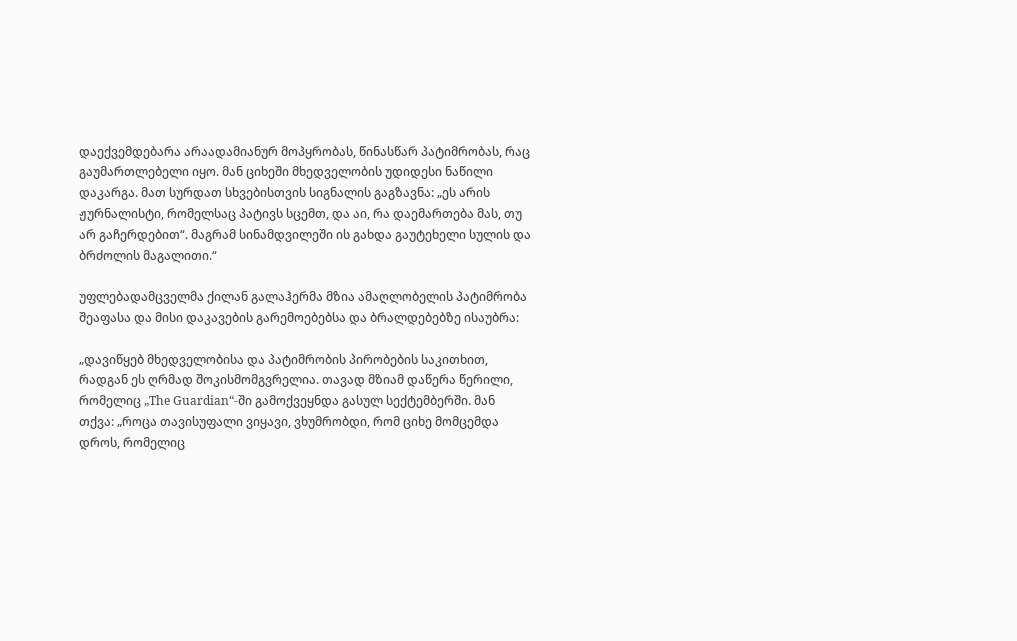დაექვემდებარა არაადამიანურ მოპყრობას, წინასწარ პატიმრობას, რაც გაუმართლებელი იყო. მან ციხეში მხედველობის უდიდესი ნაწილი დაკარგა. მათ სურდათ სხვებისთვის სიგნალის გაგზავნა: „ეს არის ჟურნალისტი, რომელსაც პატივს სცემთ, და აი, რა დაემართება მას, თუ არ გაჩერდებით“. მაგრამ სინამდვილეში ის გახდა გაუტეხელი სულის და ბრძოლის მაგალითი.“

უფლებადამცველმა ქილან გალაჰერმა მზია ამაღლობელის პატიმრობა შეაფასა და მისი დაკავების გარემოებებსა და ბრალდებებზე ისაუბრა:

„დავიწყებ მხედველობისა და პატიმრობის პირობების საკითხით, რადგან ეს ღრმად შოკისმომგვრელია. თავად მზიამ დაწერა წერილი, რომელიც „The Guardian“-ში გამოქვეყნდა გასულ სექტემბერში. მან თქვა: „როცა თავისუფალი ვიყავი, ვხუმრობდი, რომ ციხე მომცემდა დროს, რომელიც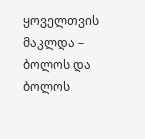ყოველთვის მაკლდა – ბოლოს და ბოლოს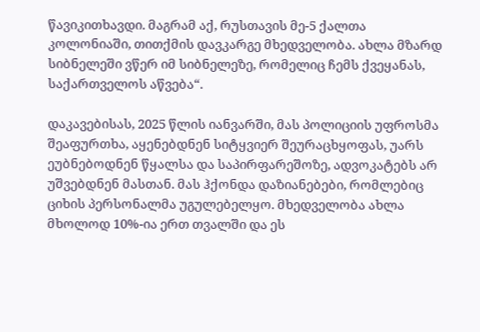წავიკითხავდი. მაგრამ აქ, რუსთავის მე-5 ქალთა კოლონიაში, თითქმის დავკარგე მხედველობა. ახლა მზარდ სიბნელეში ვწერ იმ სიბნელეზე, რომელიც ჩემს ქვეყანას, საქართველოს აწვება“.

დაკავებისას, 2025 წლის იანვარში, მას პოლიციის უფროსმა შეაფურთხა, აყენებდნენ სიტყვიერ შეურაცხყოფას, უარს ეუბნებოდნენ წყალსა და საპირფარეშოზე, ადვოკატებს არ უშვებდნენ მასთან. მას ჰქონდა დაზიანებები, რომლებიც ციხის პერსონალმა უგულებელყო. მხედველობა ახლა მხოლოდ 10%-ია ერთ თვალში და ეს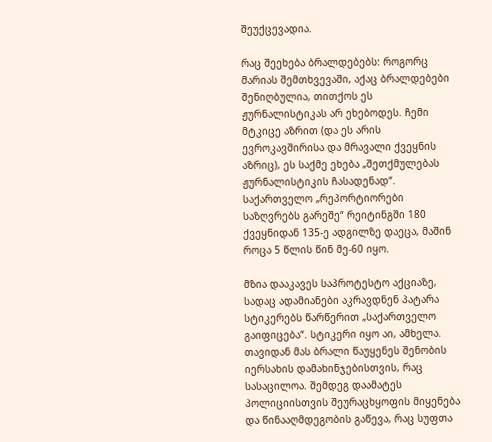შეუქცევადია.

რაც შეეხება ბრალდებებს: როგორც მარიას შემთხვევაში, აქაც ბრალდებები შენიღბულია, თითქოს ეს ჟურნალისტიკას არ ეხებოდეს. ჩემი მტკიცე აზრით (და ეს არის ევროკავშირისა და მრავალი ქვეყნის აზრიც), ეს საქმე ეხება „შეთქმულებას ჟურნალისტიკის ჩასადენად“. საქართველო „რეპორტიორები საზღვრებს გარეშე“ რეიტინგში 180 ქვეყნიდან 135-ე ადგილზე დაეცა, მაშინ როცა 5 წლის წინ მე-60 იყო.

მზია დააკავეს საპროტესტო აქციაზე, სადაც ადამიანები აკრავდნენ პატარა სტიკერებს წარწერით „საქართველო გაიფიცება“. სტიკერი იყო აი, ამხელა. თავიდან მას ბრალი წაუყენეს შენობის იერსახის დამახინჯებისთვის, რაც სასაცილოა. შემდეგ დაამატეს პოლიციისთვის შეურაცხყოფის მიყენება და წინააღმდეგობის გაწევა, რაც სუფთა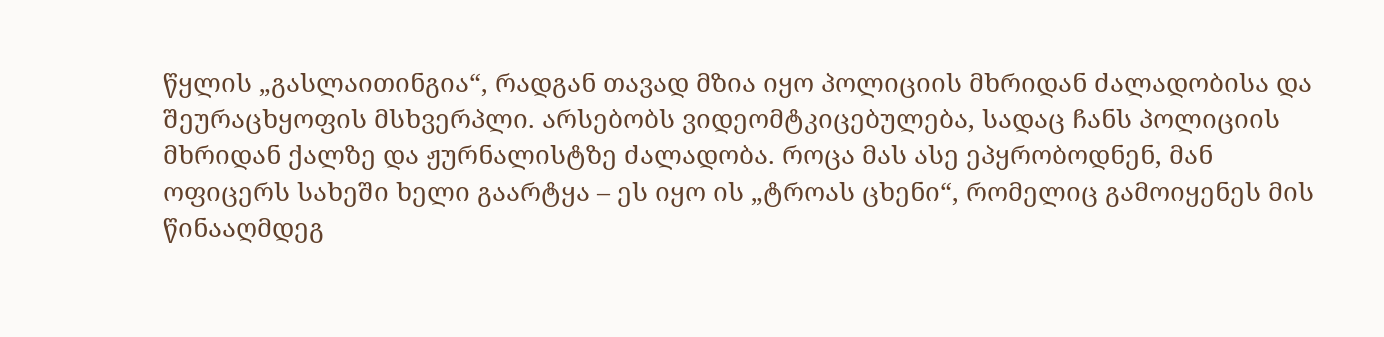წყლის „გასლაითინგია“, რადგან თავად მზია იყო პოლიციის მხრიდან ძალადობისა და შეურაცხყოფის მსხვერპლი. არსებობს ვიდეომტკიცებულება, სადაც ჩანს პოლიციის მხრიდან ქალზე და ჟურნალისტზე ძალადობა. როცა მას ასე ეპყრობოდნენ, მან ოფიცერს სახეში ხელი გაარტყა – ეს იყო ის „ტროას ცხენი“, რომელიც გამოიყენეს მის წინააღმდეგ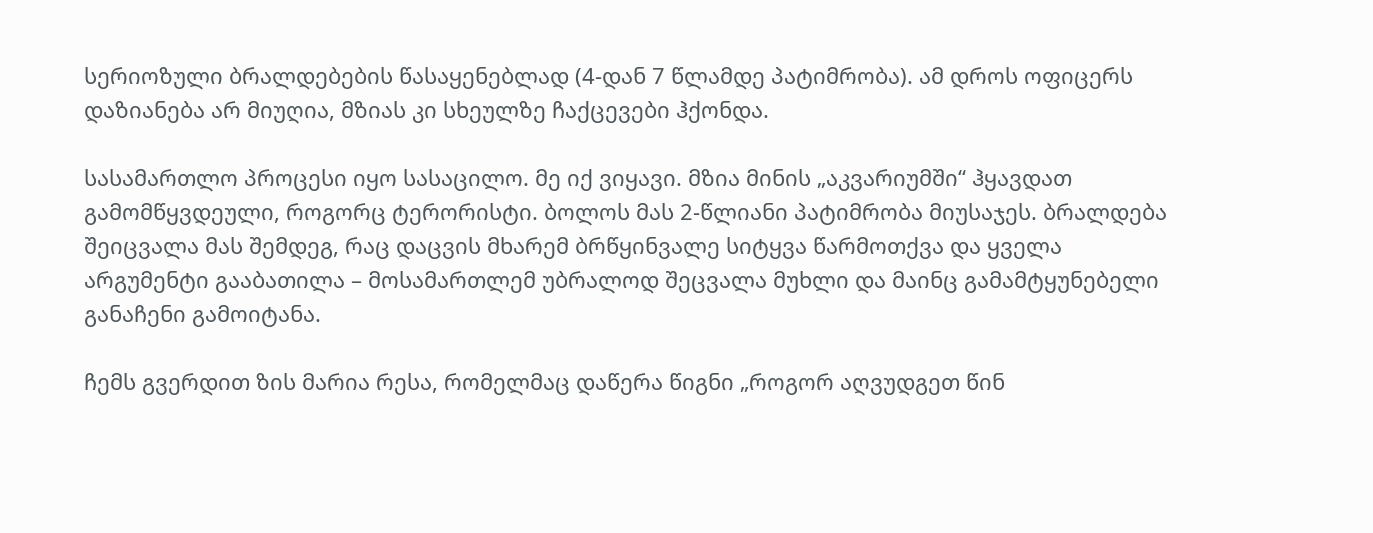სერიოზული ბრალდებების წასაყენებლად (4-დან 7 წლამდე პატიმრობა). ამ დროს ოფიცერს დაზიანება არ მიუღია, მზიას კი სხეულზე ჩაქცევები ჰქონდა.

სასამართლო პროცესი იყო სასაცილო. მე იქ ვიყავი. მზია მინის „აკვარიუმში“ ჰყავდათ გამომწყვდეული, როგორც ტერორისტი. ბოლოს მას 2-წლიანი პატიმრობა მიუსაჯეს. ბრალდება შეიცვალა მას შემდეგ, რაც დაცვის მხარემ ბრწყინვალე სიტყვა წარმოთქვა და ყველა არგუმენტი გააბათილა – მოსამართლემ უბრალოდ შეცვალა მუხლი და მაინც გამამტყუნებელი განაჩენი გამოიტანა.

ჩემს გვერდით ზის მარია რესა, რომელმაც დაწერა წიგნი „როგორ აღვუდგეთ წინ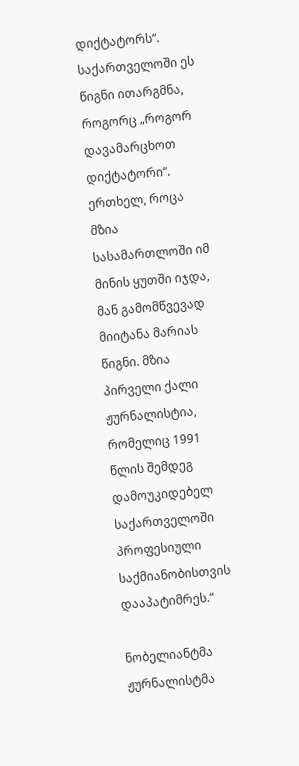დიქტატორს“. საქართველოში ეს წიგნი ითარგმნა, როგორც „როგორ დავამარცხოთ დიქტატორი“. ერთხელ, როცა მზია სასამართლოში იმ მინის ყუთში იჯდა, მან გამომწვევად მიიტანა მარიას წიგნი. მზია პირველი ქალი ჟურნალისტია, რომელიც 1991 წლის შემდეგ დამოუკიდებელ საქართველოში პროფესიული საქმიანობისთვის დააპატიმრეს.“

ნობელიანტმა ჟურნალისტმა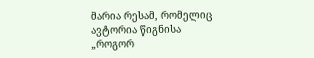მარია რესამ, რომელიც ავტორია წიგნისა „როგორ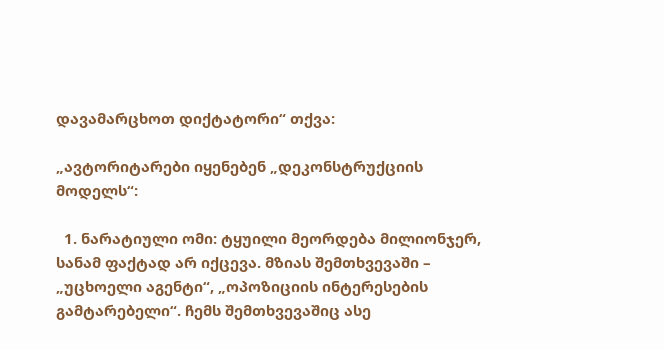დავამარცხოთ დიქტატორი“ თქვა:

„ავტორიტარები იყენებენ „დეკონსტრუქციის მოდელს“:

  1. ნარატიული ომი: ტყუილი მეორდება მილიონჯერ, სანამ ფაქტად არ იქცევა. მზიას შემთხვევაში – „უცხოელი აგენტი“, „ოპოზიციის ინტერესების გამტარებელი“. ჩემს შემთხვევაშიც ასე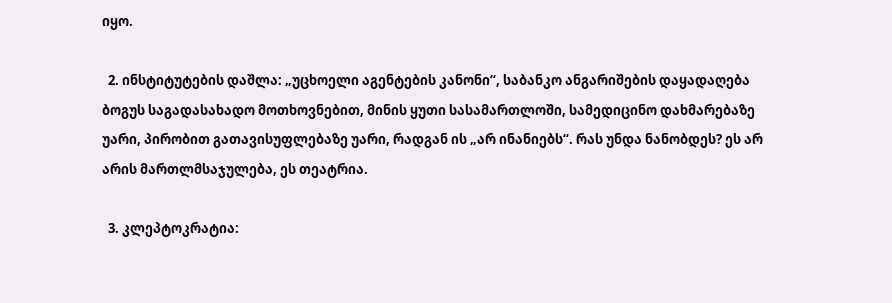იყო.

  2. ინსტიტუტების დაშლა: „უცხოელი აგენტების კანონი“, საბანკო ანგარიშების დაყადაღება ბოგუს საგადასახადო მოთხოვნებით, მინის ყუთი სასამართლოში, სამედიცინო დახმარებაზე უარი, პირობით გათავისუფლებაზე უარი, რადგან ის „არ ინანიებს“. რას უნდა ნანობდეს? ეს არ არის მართლმსაჯულება, ეს თეატრია.

  3. კლეპტოკრატია: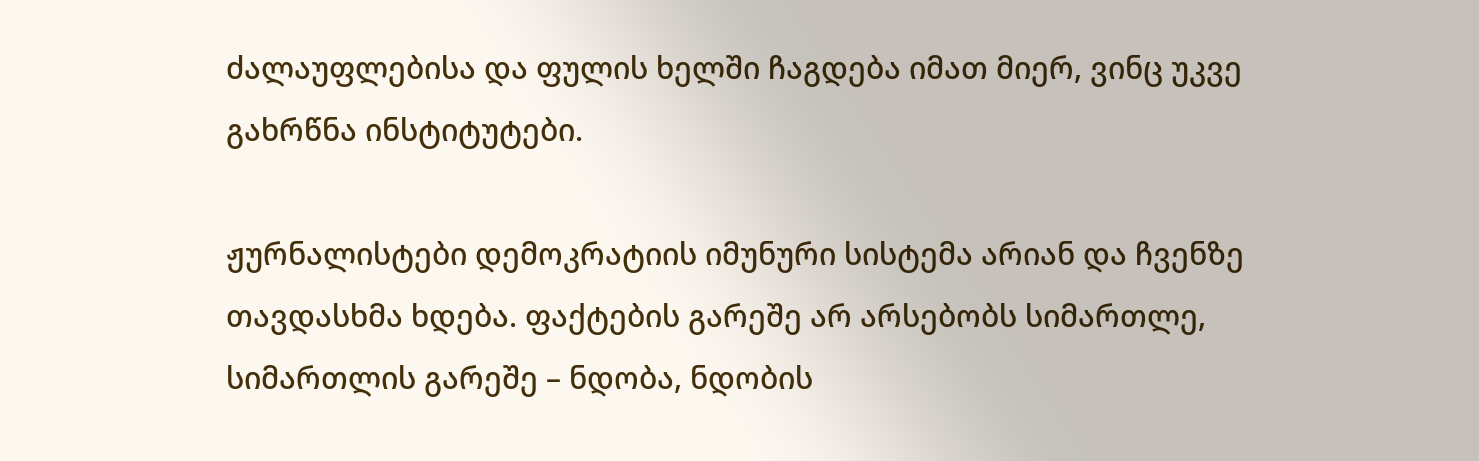ძალაუფლებისა და ფულის ხელში ჩაგდება იმათ მიერ, ვინც უკვე გახრწნა ინსტიტუტები.

ჟურნალისტები დემოკრატიის იმუნური სისტემა არიან და ჩვენზე თავდასხმა ხდება. ფაქტების გარეშე არ არსებობს სიმართლე, სიმართლის გარეშე – ნდობა, ნდობის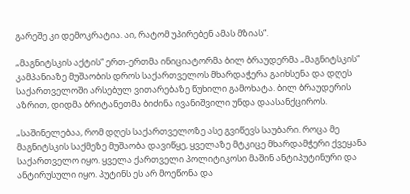გარეშე კი დემოკრატია. აი, რატომ უპირებენ ამას მზიას“.

„მაგნიტსკის აქტის“ ერთ-ერთმა ინიციატორმა ბილ ბრაუდერმა „მაგნიტსკის“ კამპანიაზე მუშაობის დროს საქართველოს მხარდაჭერა გაიხსენა და დღეს საქართველოში არსებულ ვითარებაზე წუხილი გამოხატა. ბილ ბრაუდერის აზრით, დიდმა ბრიტანეთმა ბიძინა ივანიშვილი უნდა დაასანქციროს.

„საშინელებაა, რომ დღეს საქართველოზე ასე გვიწევს საუბარი. როცა მე მაგნიტსკის საქმეზე მუშაობა დავიწყე, ყველაზე მტკიცე მხარდამჭერი ქვეყანა საქართველო იყო. ყველა ქართველი პოლიტიკოსი მაშინ ანტიპუტინური და ანტირუსული იყო. პუტინს ეს არ მოეწონა და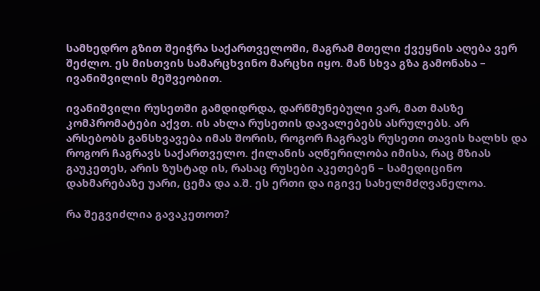სამხედრო გზით შეიჭრა საქართველოში, მაგრამ მთელი ქვეყნის აღება ვერ შეძლო. ეს მისთვის სამარცხვინო მარცხი იყო. მან სხვა გზა გამონახა – ივანიშვილის მეშვეობით.

ივანიშვილი რუსეთში გამდიდრდა, დარწმუნებული ვარ, მათ მასზე კომპრომატები აქვთ. ის ახლა რუსეთის დავალებებს ასრულებს. არ არსებობს განსხვავება იმას შორის, როგორ ჩაგრავს რუსეთი თავის ხალხს და როგორ ჩაგრავს საქართველო. ქილანის აღწერილობა იმისა, რაც მზიას გაუკეთეს, არის ზუსტად ის, რასაც რუსები აკეთებენ – სამედიცინო დახმარებაზე უარი, ცემა და ა.შ. ეს ერთი და იგივე სახელმძღვანელოა.

რა შეგვიძლია გავაკეთოთ?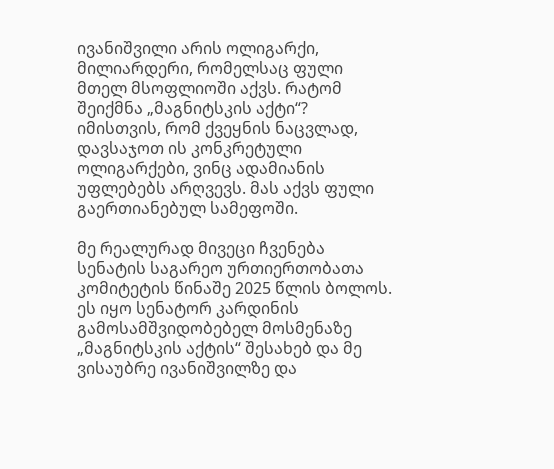ივანიშვილი არის ოლიგარქი, მილიარდერი, რომელსაც ფული მთელ მსოფლიოში აქვს. რატომ შეიქმნა „მაგნიტსკის აქტი“? იმისთვის, რომ ქვეყნის ნაცვლად, დავსაჯოთ ის კონკრეტული ოლიგარქები, ვინც ადამიანის უფლებებს არღვევს. მას აქვს ფული გაერთიანებულ სამეფოში.

მე რეალურად მივეცი ჩვენება სენატის საგარეო ურთიერთობათა კომიტეტის წინაშე 2025 წლის ბოლოს. ეს იყო სენატორ კარდინის გამოსამშვიდობებელ მოსმენაზე „მაგნიტსკის აქტის“ შესახებ და მე ვისაუბრე ივანიშვილზე და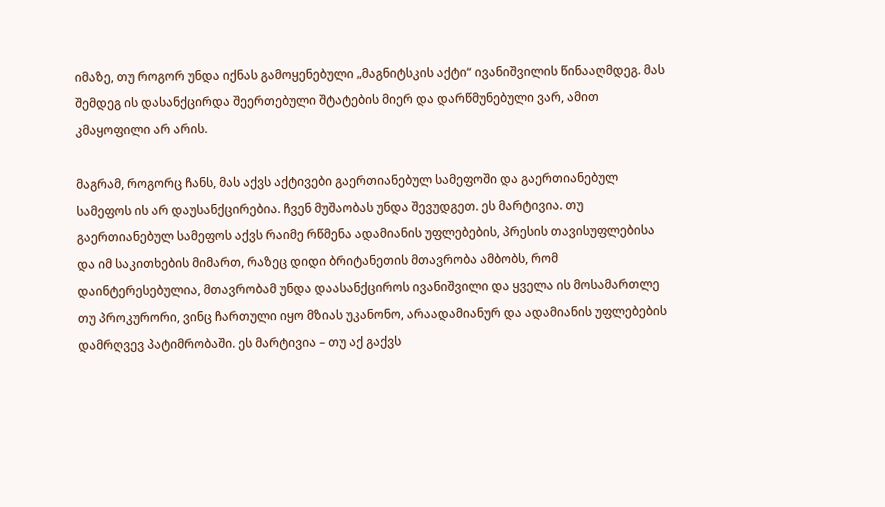იმაზე, თუ როგორ უნდა იქნას გამოყენებული „მაგნიტსკის აქტი“ ივანიშვილის წინააღმდეგ. მას შემდეგ ის დასანქცირდა შეერთებული შტატების მიერ და დარწმუნებული ვარ, ამით კმაყოფილი არ არის.

მაგრამ, როგორც ჩანს, მას აქვს აქტივები გაერთიანებულ სამეფოში და გაერთიანებულ სამეფოს ის არ დაუსანქცირებია. ჩვენ მუშაობას უნდა შევუდგეთ. ეს მარტივია. თუ გაერთიანებულ სამეფოს აქვს რაიმე რწმენა ადამიანის უფლებების, პრესის თავისუფლებისა და იმ საკითხების მიმართ, რაზეც დიდი ბრიტანეთის მთავრობა ამბობს, რომ დაინტერესებულია, მთავრობამ უნდა დაასანქციროს ივანიშვილი და ყველა ის მოსამართლე თუ პროკურორი, ვინც ჩართული იყო მზიას უკანონო, არაადამიანურ და ადამიანის უფლებების დამრღვევ პატიმრობაში. ეს მარტივია – თუ აქ გაქვს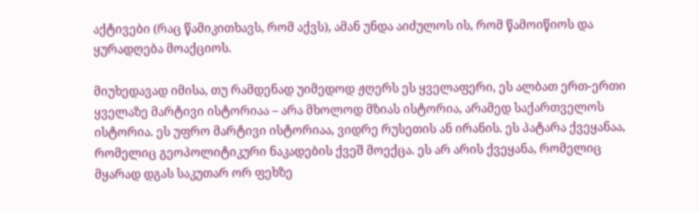აქტივები (რაც წამიკითხავს, რომ აქვს), ამან უნდა აიძულოს ის, რომ წამოიწიოს და ყურადღება მოაქციოს.

მიუხედავად იმისა, თუ რამდენად უიმედოდ ჟღერს ეს ყველაფერი, ეს ალბათ ერთ-ერთი ყველაზე მარტივი ისტორიაა – არა მხოლოდ მზიას ისტორია, არამედ საქართველოს ისტორია. ეს უფრო მარტივი ისტორიაა, ვიდრე რუსეთის ან ირანის. ეს პატარა ქვეყანაა, რომელიც გეოპოლიტიკური ნაკადების ქვეშ მოექცა. ეს არ არის ქვეყანა, რომელიც მყარად დგას საკუთარ ორ ფეხზე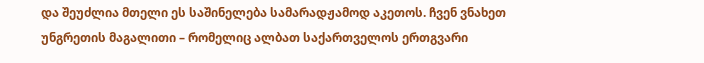და შეუძლია მთელი ეს საშინელება სამარადჟამოდ აკეთოს. ჩვენ ვნახეთ უნგრეთის მაგალითი – რომელიც ალბათ საქართველოს ერთგვარი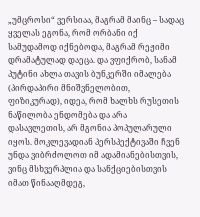„უმცროსი“ ვერსიაა, მაგრამ მაინც – სადაც ყველას ეგონა, რომ ორბანი იქ სამუდამოდ იქნებოდა, მაგრამ რეჟიმი დრამატულად დაეცა. და ვფიქრობ, სანამ პუტინი ახლა თავის ბუნკერში იმალება (პირდაპირი მნიშვნელობით, ფიზიკურად), იდეა, რომ ხალხს რუსეთის ნაწილობა ენდომება და არა დასავლეთის, არ მგონია პოპულარული იყოს. მოკლევადიან პერსპექტივაში ჩვენ უნდა ვიბრძოლოთ იმ ადამიანებისთვის, ვინც მსხვერპლია და სანქციებისთვის იმათ წინააღმდეგ,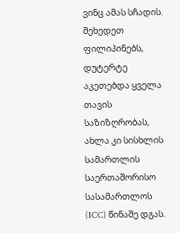ვინც ამას სჩადის. შეხედეთ ფილიპინებს, დუტერტე აკეთებდა ყველა თავის საზიზღრობას, ახლა კი სისხლის სამართლის საერთაშორისო სასამართლოს (ICC) წინაშე დგას.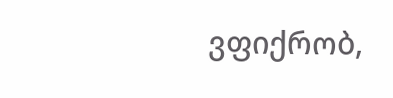ვფიქრობ,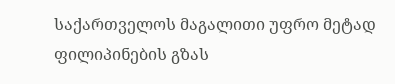საქართველოს მაგალითი უფრო მეტად ფილიპინების გზას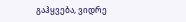გაჰყვება, ვიდრე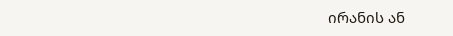ირანის ან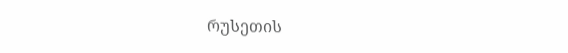რუსეთის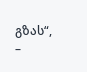გზას“, –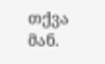თქვა მან.